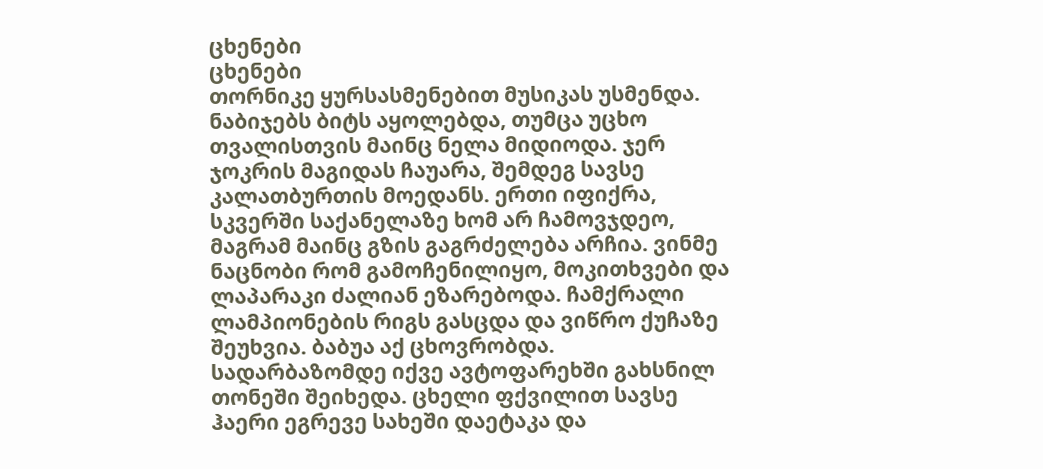ცხენები
ცხენები
თორნიკე ყურსასმენებით მუსიკას უსმენდა. ნაბიჯებს ბიტს აყოლებდა, თუმცა უცხო თვალისთვის მაინც ნელა მიდიოდა. ჯერ ჯოკრის მაგიდას ჩაუარა, შემდეგ სავსე კალათბურთის მოედანს. ერთი იფიქრა, სკვერში საქანელაზე ხომ არ ჩამოვჯდეო, მაგრამ მაინც გზის გაგრძელება არჩია. ვინმე ნაცნობი რომ გამოჩენილიყო, მოკითხვები და ლაპარაკი ძალიან ეზარებოდა. ჩამქრალი ლამპიონების რიგს გასცდა და ვიწრო ქუჩაზე შეუხვია. ბაბუა აქ ცხოვრობდა.
სადარბაზომდე იქვე ავტოფარეხში გახსნილ თონეში შეიხედა. ცხელი ფქვილით სავსე ჰაერი ეგრევე სახეში დაეტაკა და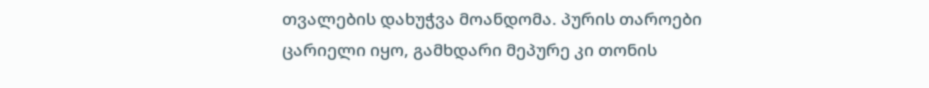თვალების დახუჭვა მოანდომა. პურის თაროები ცარიელი იყო, გამხდარი მეპურე კი თონის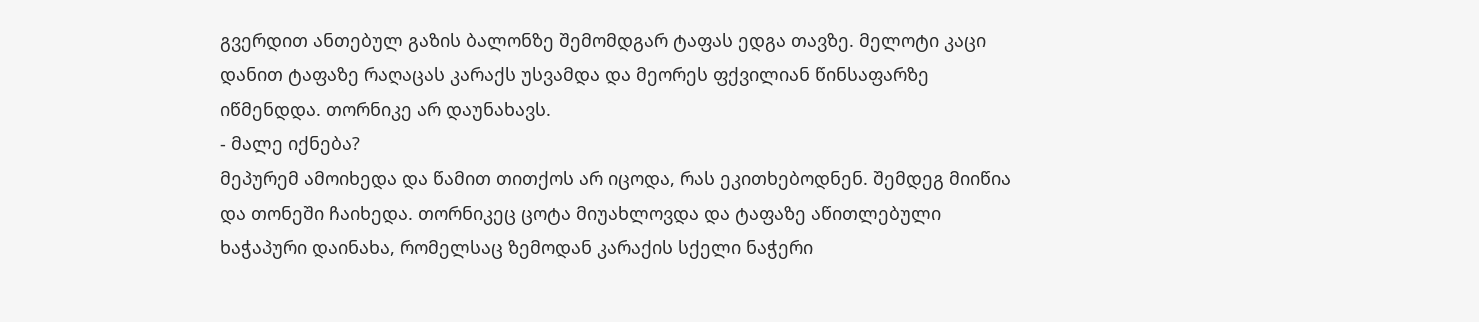გვერდით ანთებულ გაზის ბალონზე შემომდგარ ტაფას ედგა თავზე. მელოტი კაცი დანით ტაფაზე რაღაცას კარაქს უსვამდა და მეორეს ფქვილიან წინსაფარზე იწმენდდა. თორნიკე არ დაუნახავს.
- მალე იქნება?
მეპურემ ამოიხედა და წამით თითქოს არ იცოდა, რას ეკითხებოდნენ. შემდეგ მიიწია და თონეში ჩაიხედა. თორნიკეც ცოტა მიუახლოვდა და ტაფაზე აწითლებული ხაჭაპური დაინახა, რომელსაც ზემოდან კარაქის სქელი ნაჭერი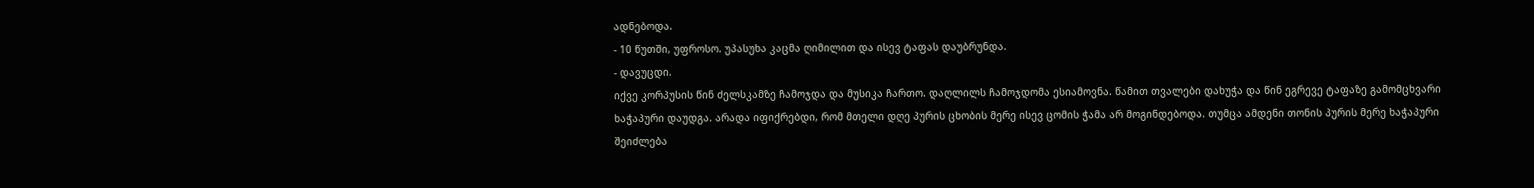ადნებოდა.
- 10 წუთში, უფროსო. უპასუხა კაცმა ღიმილით და ისევ ტაფას დაუბრუნდა.
- დავუცდი.
იქვე კორპუსის წინ ძელსკამზე ჩამოჯდა და მუსიკა ჩართო. დაღლილს ჩამოჯდომა ესიამოვნა. წამით თვალები დახუჭა და წინ ეგრევე ტაფაზე გამომცხვარი ხაჭაპური დაუდგა. არადა იფიქრებდი, რომ მთელი დღე პურის ცხობის მერე ისევ ცომის ჭამა არ მოგინდებოდა. თუმცა ამდენი თონის პურის მერე ხაჭაპური შეიძლება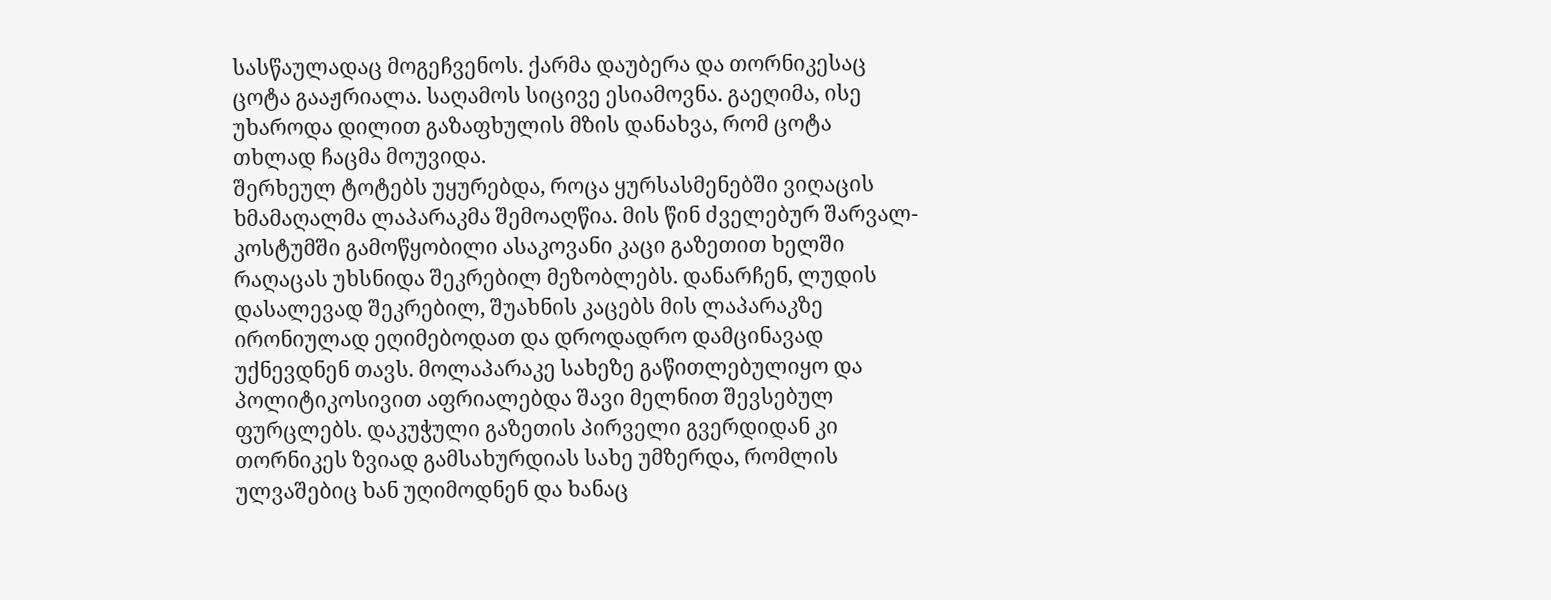სასწაულადაც მოგეჩვენოს. ქარმა დაუბერა და თორნიკესაც ცოტა გააჟრიალა. საღამოს სიცივე ესიამოვნა. გაეღიმა, ისე უხაროდა დილით გაზაფხულის მზის დანახვა, რომ ცოტა თხლად ჩაცმა მოუვიდა.
შერხეულ ტოტებს უყურებდა, როცა ყურსასმენებში ვიღაცის ხმამაღალმა ლაპარაკმა შემოაღწია. მის წინ ძველებურ შარვალ-კოსტუმში გამოწყობილი ასაკოვანი კაცი გაზეთით ხელში რაღაცას უხსნიდა შეკრებილ მეზობლებს. დანარჩენ, ლუდის დასალევად შეკრებილ, შუახნის კაცებს მის ლაპარაკზე ირონიულად ეღიმებოდათ და დროდადრო დამცინავად უქნევდნენ თავს. მოლაპარაკე სახეზე გაწითლებულიყო და პოლიტიკოსივით აფრიალებდა შავი მელნით შევსებულ ფურცლებს. დაკუჭული გაზეთის პირველი გვერდიდან კი თორნიკეს ზვიად გამსახურდიას სახე უმზერდა, რომლის ულვაშებიც ხან უღიმოდნენ და ხანაც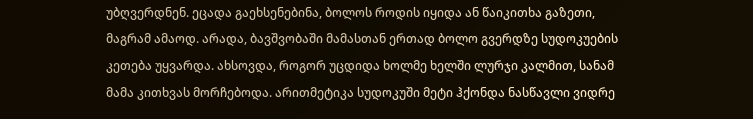უბღვერდნენ. ეცადა გაეხსენებინა, ბოლოს როდის იყიდა ან წაიკითხა გაზეთი, მაგრამ ამაოდ. არადა, ბავშვობაში მამასთან ერთად ბოლო გვერდზე სუდოკუების კეთება უყვარდა. ახსოვდა, როგორ უცდიდა ხოლმე ხელში ლურჯი კალმით, სანამ მამა კითხვას მორჩებოდა. არითმეტიკა სუდოკუში მეტი ჰქონდა ნასწავლი ვიდრე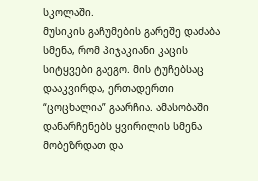სკოლაში.
მუსიკის გაჩუმების გარეშე დაძაბა სმენა, რომ პიჯაკიანი კაცის სიტყვები გაეგო. მის ტუჩებსაც დააკვირდა, ერთადერთი “ცოცხალია” გაარჩია. ამასობაში დანარჩენებს ყვირილის სმენა მობეზრდათ და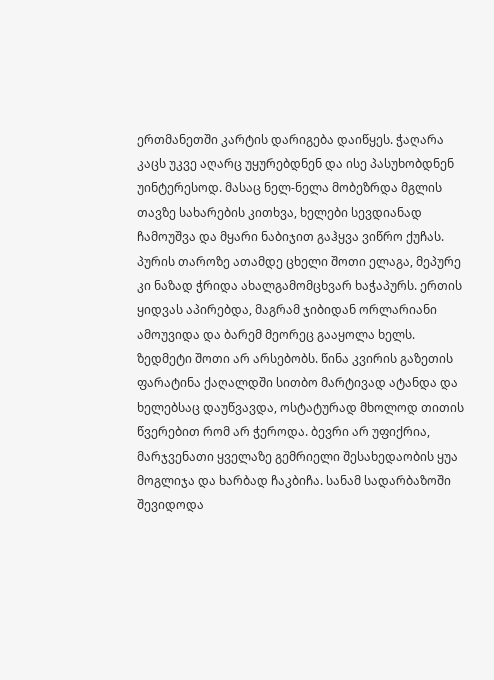ერთმანეთში კარტის დარიგება დაიწყეს. ჭაღარა კაცს უკვე აღარც უყურებდნენ და ისე პასუხობდნენ უინტერესოდ. მასაც ნელ-ნელა მობეზრდა მგლის თავზე სახარების კითხვა, ხელები სევდიანად ჩამოუშვა და მყარი ნაბიჯით გაჰყვა ვიწრო ქუჩას.
პურის თაროზე ათამდე ცხელი შოთი ელაგა, მეპურე კი ნაზად ჭრიდა ახალგამომცხვარ ხაჭაპურს. ერთის ყიდვას აპირებდა, მაგრამ ჯიბიდან ორლარიანი ამოუვიდა და ბარემ მეორეც გააყოლა ხელს. ზედმეტი შოთი არ არსებობს. წინა კვირის გაზეთის ფარატინა ქაღალდში სითბო მარტივად ატანდა და ხელებსაც დაუწვავდა, ოსტატურად მხოლოდ თითის წვერებით რომ არ ჭეროდა. ბევრი არ უფიქრია, მარჯვენათი ყველაზე გემრიელი შესახედაობის ყუა მოგლიჯა და ხარბად ჩაკბიჩა. სანამ სადარბაზოში შევიდოდა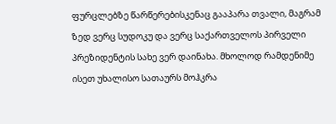ფურცლებზე წარწერებისკენაც გააპარა თვალი, მაგრამ ზედ ვერც სუდოკუ და ვერც საქართველოს პირველი პრეზიდენტის სახე ვერ დაინახა. მხოლოდ რამდენიმე ისეთ უხალისო სათაურს მოჰკრა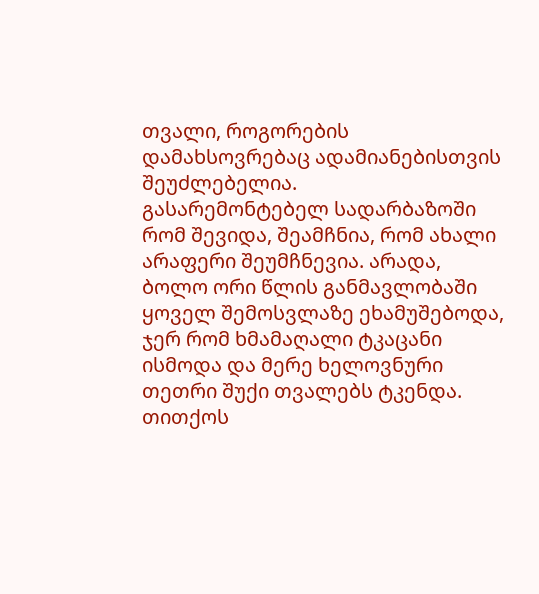თვალი, როგორების დამახსოვრებაც ადამიანებისთვის შეუძლებელია.
გასარემონტებელ სადარბაზოში რომ შევიდა, შეამჩნია, რომ ახალი არაფერი შეუმჩნევია. არადა, ბოლო ორი წლის განმავლობაში ყოველ შემოსვლაზე ეხამუშებოდა, ჯერ რომ ხმამაღალი ტკაცანი ისმოდა და მერე ხელოვნური თეთრი შუქი თვალებს ტკენდა. თითქოს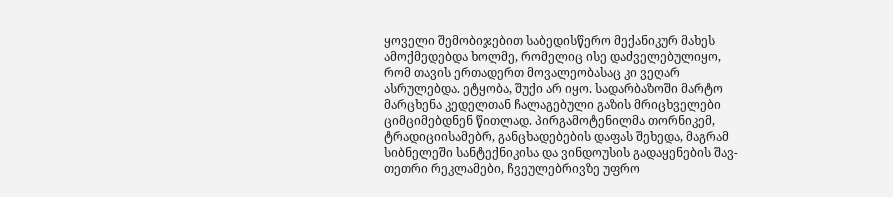ყოველი შემობიჯებით საბედისწერო მექანიკურ მახეს ამოქმედებდა ხოლმე, რომელიც ისე დაძველებულიყო, რომ თავის ერთადერთ მოვალეობასაც კი ვეღარ ასრულებდა. ეტყობა, შუქი არ იყო. სადარბაზოში მარტო მარცხენა კედელთან ჩალაგებული გაზის მრიცხველები ციმციმებდნენ წითლად. პირგამოტენილმა თორნიკემ, ტრადიციისამებრ, განცხადებების დაფას შეხედა, მაგრამ სიბნელეში სანტექნიკისა და ვინდოუსის გადაყენების შავ-თეთრი რეკლამები, ჩვეულებრივზე უფრო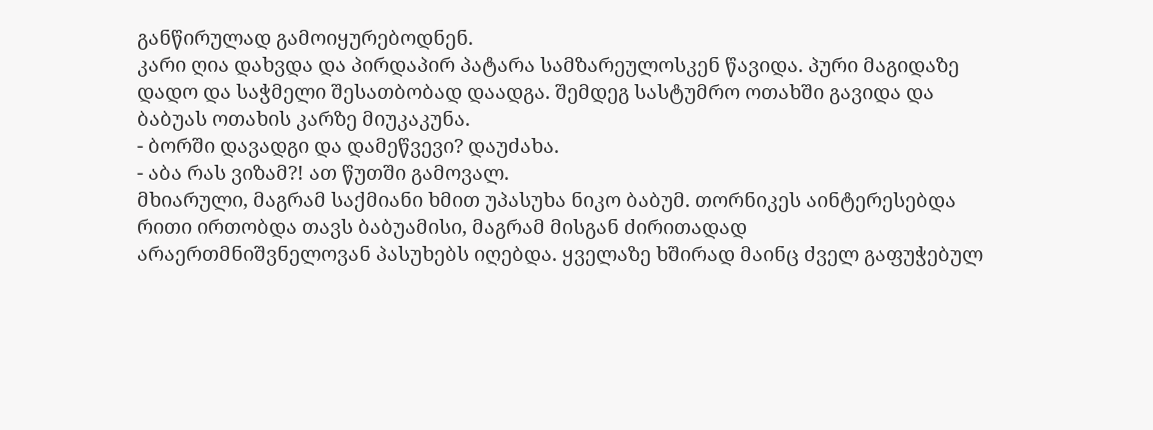განწირულად გამოიყურებოდნენ.
კარი ღია დახვდა და პირდაპირ პატარა სამზარეულოსკენ წავიდა. პური მაგიდაზე დადო და საჭმელი შესათბობად დაადგა. შემდეგ სასტუმრო ოთახში გავიდა და ბაბუას ოთახის კარზე მიუკაკუნა.
- ბორში დავადგი და დამეწვევი? დაუძახა.
- აბა რას ვიზამ?! ათ წუთში გამოვალ.
მხიარული, მაგრამ საქმიანი ხმით უპასუხა ნიკო ბაბუმ. თორნიკეს აინტერესებდა რითი ირთობდა თავს ბაბუამისი, მაგრამ მისგან ძირითადად არაერთმნიშვნელოვან პასუხებს იღებდა. ყველაზე ხშირად მაინც ძველ გაფუჭებულ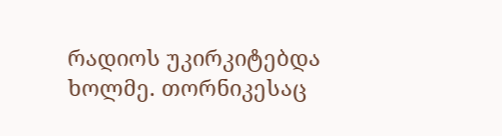რადიოს უკირკიტებდა ხოლმე. თორნიკესაც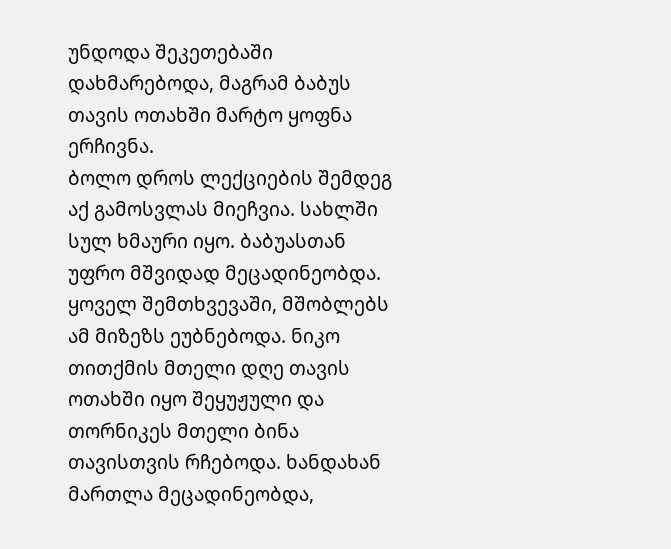უნდოდა შეკეთებაში დახმარებოდა, მაგრამ ბაბუს თავის ოთახში მარტო ყოფნა ერჩივნა.
ბოლო დროს ლექციების შემდეგ აქ გამოსვლას მიეჩვია. სახლში სულ ხმაური იყო. ბაბუასთან უფრო მშვიდად მეცადინეობდა. ყოველ შემთხვევაში, მშობლებს ამ მიზეზს ეუბნებოდა. ნიკო თითქმის მთელი დღე თავის ოთახში იყო შეყუჟული და თორნიკეს მთელი ბინა თავისთვის რჩებოდა. ხანდახან მართლა მეცადინეობდა,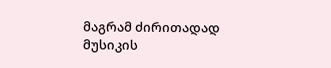მაგრამ ძირითადად მუსიკის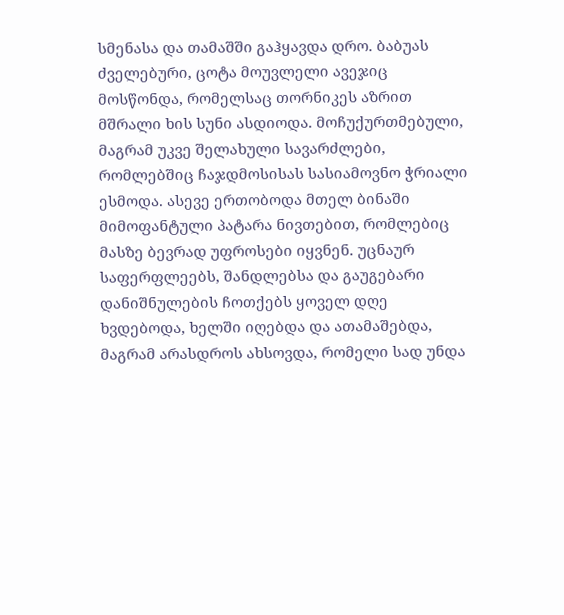სმენასა და თამაშში გაჰყავდა დრო. ბაბუას ძველებური, ცოტა მოუვლელი ავეჯიც მოსწონდა, რომელსაც თორნიკეს აზრით მშრალი ხის სუნი ასდიოდა. მოჩუქურთმებული, მაგრამ უკვე შელახული სავარძლები, რომლებშიც ჩაჯდმოსისას სასიამოვნო ჭრიალი ესმოდა. ასევე ერთობოდა მთელ ბინაში მიმოფანტული პატარა ნივთებით, რომლებიც მასზე ბევრად უფროსები იყვნენ. უცნაურ საფერფლეებს, შანდლებსა და გაუგებარი დანიშნულების ჩოთქებს ყოველ დღე ხვდებოდა, ხელში იღებდა და ათამაშებდა, მაგრამ არასდროს ახსოვდა, რომელი სად უნდა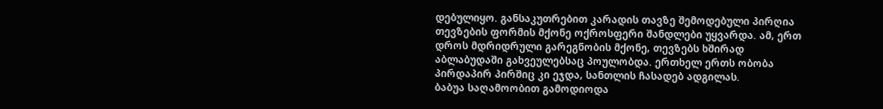დებულიყო. განსაკუთრებით კარადის თავზე შემოდებული პირღია თევზების ფორმის მქონე ოქროსფერი შანდლები უყვარდა. ამ, ერთ დროს მდრიდრული გარეგნობის მქონე, თევზებს ხშირად აბლაბუდაში გახვეულებსაც პოულობდა. ერთხელ ერთს ობობა პირდაპირ პირშიც კი ეჯდა, სანთლის ჩასადებ ადგილას.
ბაბუა საღამოობით გამოდიოდა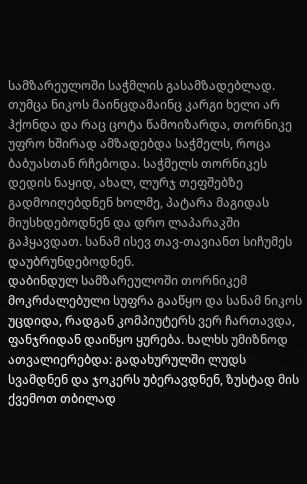სამზარეულოში საჭმლის გასამზადებლად. თუმცა ნიკოს მაინცდამაინც კარგი ხელი არ ჰქონდა და რაც ცოტა წამოიზარდა, თორნიკე უფრო ხშირად ამზადებდა საჭმელს, როცა ბაბუასთან რჩებოდა. საჭმელს თორნიკეს დედის ნაყიდ, ახალ, ლურჯ თეფშებზე გადმოიღებდნენ ხოლმე, პატარა მაგიდას მიუსხდებოდნენ და დრო ლაპარაკში გაჰყავდათ. სანამ ისევ თავ-თავიანთ სიჩუმეს დაუბრუნდებოდნენ.
დაბინდულ სამზარეულოში თორნიკემ მოკრძალებული სუფრა გააწყო და სანამ ნიკოს უცდიდა, რადგან კომპიუტერს ვერ ჩართავდა, ფანჯრიდან დაიწყო ყურება. ხალხს უმიზნოდ ათვალიერებდა: გადახურულში ლუდს სვამდნენ და ჯოკერს უბერავდნენ, ზუსტად მის ქვემოთ თბილად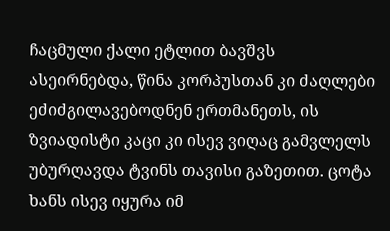ჩაცმული ქალი ეტლით ბავშვს ასეირნებდა, წინა კორპუსთან კი ძაღლები ეძიძგილავებოდნენ ერთმანეთს, ის ზვიადისტი კაცი კი ისევ ვიღაც გამვლელს უბურღავდა ტვინს თავისი გაზეთით. ცოტა ხანს ისევ იყურა იმ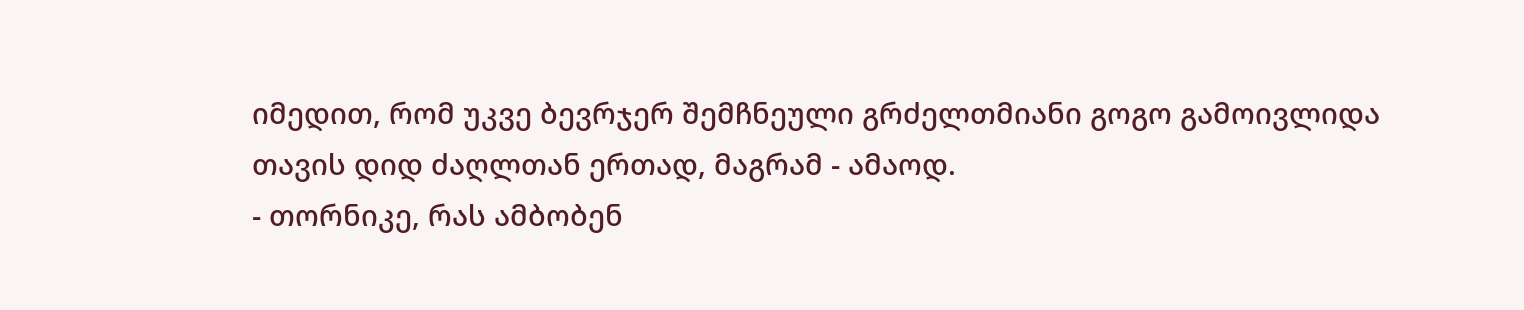იმედით, რომ უკვე ბევრჯერ შემჩნეული გრძელთმიანი გოგო გამოივლიდა თავის დიდ ძაღლთან ერთად, მაგრამ - ამაოდ.
- თორნიკე, რას ამბობენ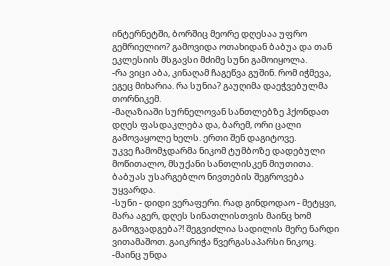ინტერნეტში, ბორშიც მეორე დღესაა უფრო გემრიელიო? გამოვიდა ოთახიდან ბაბუა და თან ეკლესიის მსგავსი მძიმე სუნი გამოიყოლა.
-რა ვიცი აბა, კინაღამ ჩაგეწვა გუშინ. რომ იჭმევა, ეგეც მიხარია. რა სუნია? გაუღიმა დაეჭვებულმა თორნიკემ.
-მაღაზიაში სურნელოვან სანთლებზე ჰქონდათ დღეს ფასდაკლება და, ბარემ, ორი ცალი გამოვაყოლე ხელს. ერთი შენ დაგიტოვე.
უკვე ჩამომჯდარმა ნიკომ ტუმბოზე დადებული მოწითალო, მსუქანი სანთლისკენ მიუთითა. ბაბუას უსარგებლო ნივთების შეგროვება უყვარდა.
-სუნი - დიდი ვერაფერი. რად გინდოდაო - მეტყვი, მარა აგერ, დღეს სინათლისთვის მაინც ხომ გამოგვადგება?! შეგვიძლია სადილის მერე ნარდი ვითამაშოთ. გაიკრიჭა წვერგასაპარსი ნიკოც.
-მაინც უნდა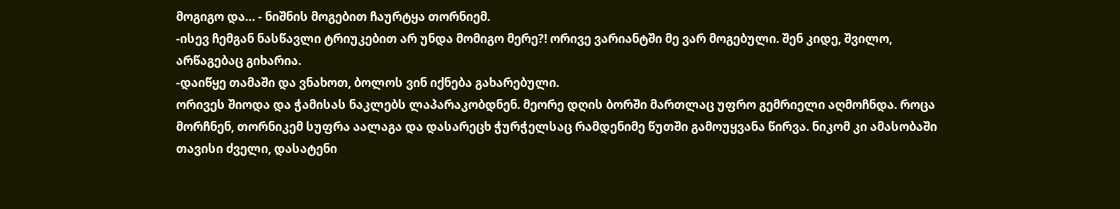მოგიგო და… - ნიშნის მოგებით ჩაურტყა თორნიემ.
-ისევ ჩემგან ნასწავლი ტრიუკებით არ უნდა მომიგო მერე?! ორივე ვარიანტში მე ვარ მოგებული. შენ კიდე, შვილო, არწაგებაც გიხარია.
-დაიწყე თამაში და ვნახოთ, ბოლოს ვინ იქნება გახარებული.
ორივეს შიოდა და ჭამისას ნაკლებს ლაპარაკობდნენ. მეორე დღის ბორში მართლაც უფრო გემრიელი აღმოჩნდა. როცა მორჩნენ, თორნიკემ სუფრა აალაგა და დასარეცხ ჭურჭელსაც რამდენიმე წუთში გამოუყვანა წირვა. ნიკომ კი ამასობაში თავისი ძველი, დასატენი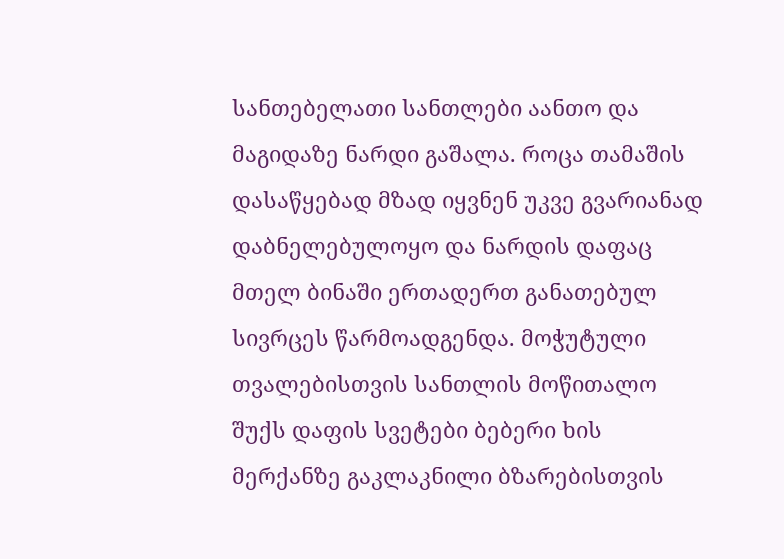სანთებელათი სანთლები აანთო და მაგიდაზე ნარდი გაშალა. როცა თამაშის დასაწყებად მზად იყვნენ უკვე გვარიანად დაბნელებულოყო და ნარდის დაფაც მთელ ბინაში ერთადერთ განათებულ სივრცეს წარმოადგენდა. მოჭუტული თვალებისთვის სანთლის მოწითალო შუქს დაფის სვეტები ბებერი ხის მერქანზე გაკლაკნილი ბზარებისთვის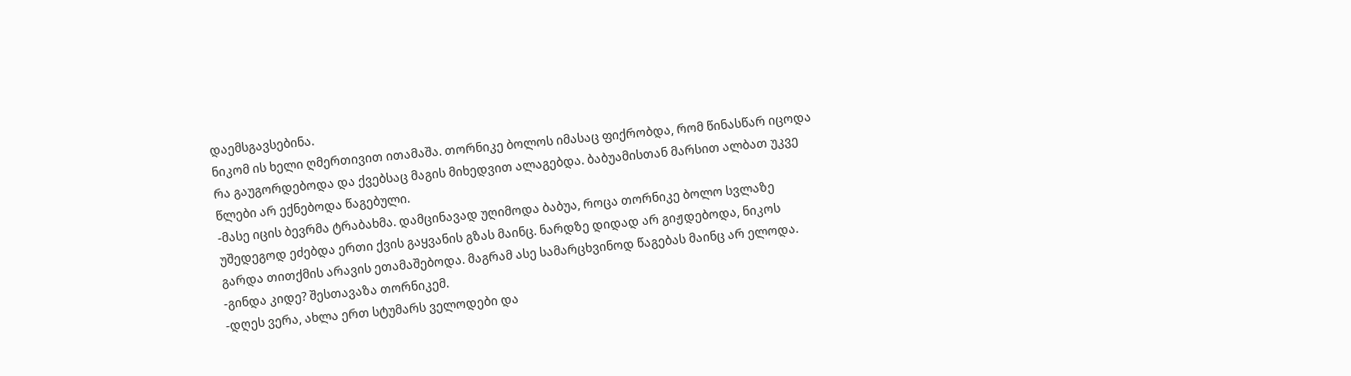დაემსგავსებინა.
ნიკომ ის ხელი ღმერთივით ითამაშა. თორნიკე ბოლოს იმასაც ფიქრობდა, რომ წინასწარ იცოდა რა გაუგორდებოდა და ქვებსაც მაგის მიხედვით ალაგებდა. ბაბუამისთან მარსით ალბათ უკვე წლები არ ექნებოდა წაგებული.
-მასე იცის ბევრმა ტრაბახმა. დამცინავად უღიმოდა ბაბუა, როცა თორნიკე ბოლო სვლაზე უშედეგოდ ეძებდა ერთი ქვის გაყვანის გზას მაინც. ნარდზე დიდად არ გიჟდებოდა, ნიკოს გარდა თითქმის არავის ეთამაშებოდა. მაგრამ ასე სამარცხვინოდ წაგებას მაინც არ ელოდა.
-გინდა კიდე? შესთავაზა თორნიკემ.
-დღეს ვერა, ახლა ერთ სტუმარს ველოდები და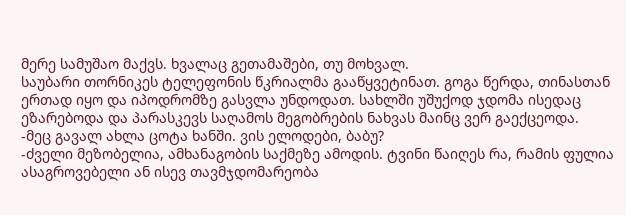მერე სამუშაო მაქვს. ხვალაც გეთამაშები, თუ მოხვალ.
საუბარი თორნიკეს ტელეფონის წკრიალმა გააწყვეტინათ. გოგა წერდა, თინასთან ერთად იყო და იპოდრომზე გასვლა უნდოდათ. სახლში უშუქოდ ჯდომა ისედაც ეზარებოდა და პარასკევს საღამოს მეგობრების ნახვას მაინც ვერ გაექცეოდა.
-მეც გავალ ახლა ცოტა ხანში. ვის ელოდები, ბაბუ?
-ძველი მეზობელია, ამხანაგობის საქმეზე ამოდის. ტვინი წაიღეს რა, რამის ფულია ასაგროვებელი ან ისევ თავმჯდომარეობა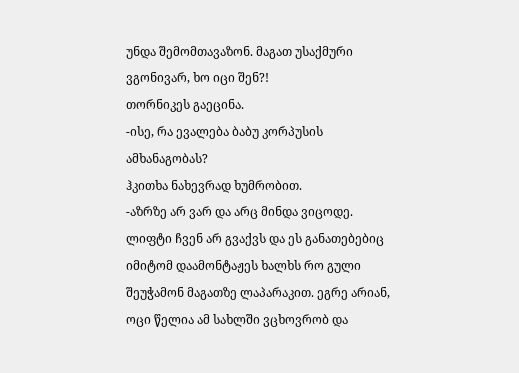უნდა შემომთავაზონ. მაგათ უსაქმური ვგონივარ, ხო იცი შენ?!
თორნიკეს გაეცინა.
-ისე, რა ევალება ბაბუ კორპუსის ამხანაგობას?
ჰკითხა ნახევრად ხუმრობით.
-აზრზე არ ვარ და არც მინდა ვიცოდე. ლიფტი ჩვენ არ გვაქვს და ეს განათებებიც იმიტომ დაამონტაჟეს ხალხს რო გული შეუჭამონ მაგათზე ლაპარაკით. ეგრე არიან, ოცი წელია ამ სახლში ვცხოვრობ და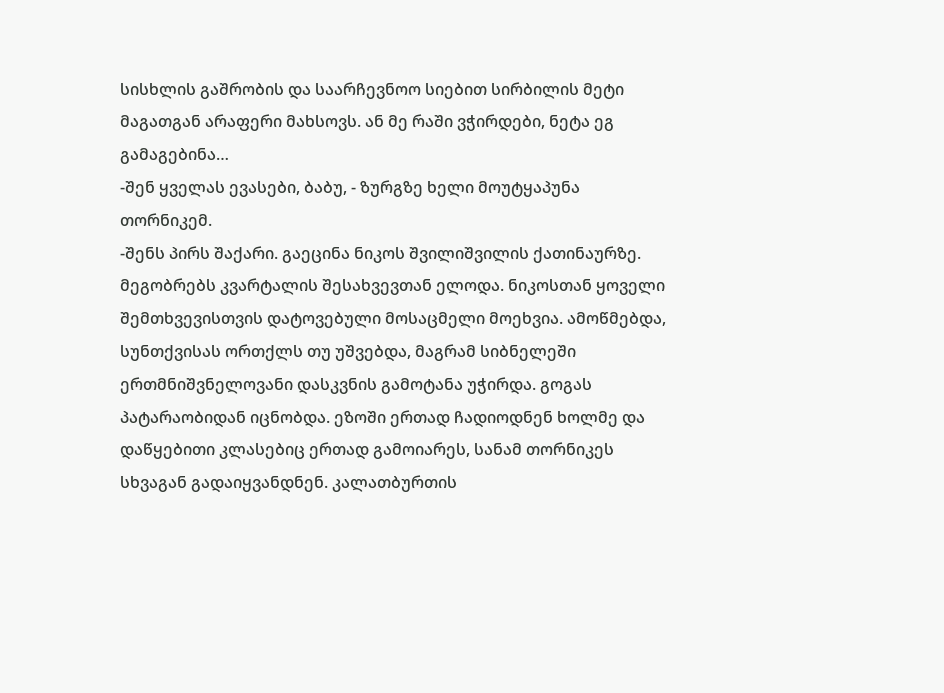სისხლის გაშრობის და საარჩევნოო სიებით სირბილის მეტი მაგათგან არაფერი მახსოვს. ან მე რაში ვჭირდები, ნეტა ეგ გამაგებინა…
-შენ ყველას ევასები, ბაბუ, - ზურგზე ხელი მოუტყაპუნა თორნიკემ.
-შენს პირს შაქარი. გაეცინა ნიკოს შვილიშვილის ქათინაურზე.
მეგობრებს კვარტალის შესახვევთან ელოდა. ნიკოსთან ყოველი შემთხვევისთვის დატოვებული მოსაცმელი მოეხვია. ამოწმებდა, სუნთქვისას ორთქლს თუ უშვებდა, მაგრამ სიბნელეში ერთმნიშვნელოვანი დასკვნის გამოტანა უჭირდა. გოგას პატარაობიდან იცნობდა. ეზოში ერთად ჩადიოდნენ ხოლმე და დაწყებითი კლასებიც ერთად გამოიარეს, სანამ თორნიკეს სხვაგან გადაიყვანდნენ. კალათბურთის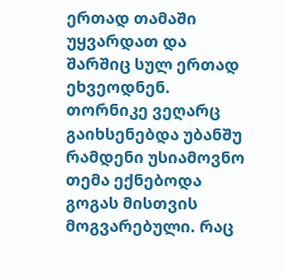ერთად თამაში უყვარდათ და შარშიც სულ ერთად ეხვეოდნენ. თორნიკე ვეღარც გაიხსენებდა უბანშუ რამდენი უსიამოვნო თემა ექნებოდა გოგას მისთვის მოგვარებული. რაც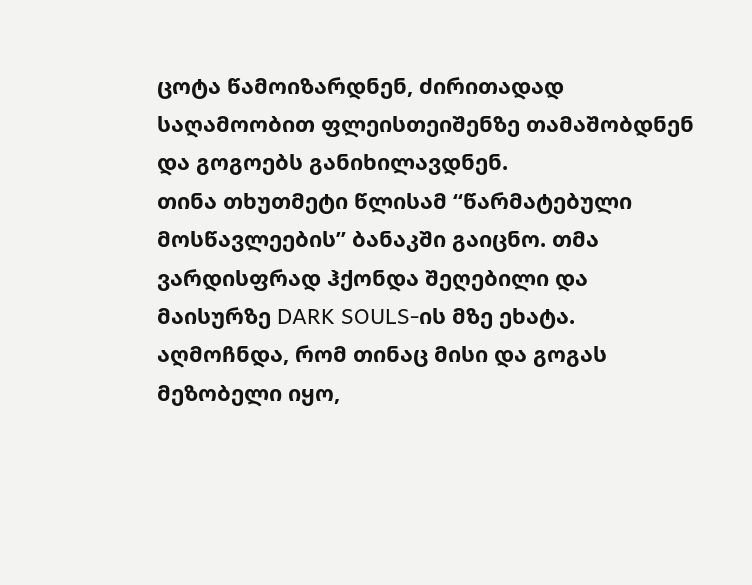ცოტა წამოიზარდნენ, ძირითადად საღამოობით ფლეისთეიშენზე თამაშობდნენ და გოგოებს განიხილავდნენ.
თინა თხუთმეტი წლისამ “წარმატებული მოსწავლეების” ბანაკში გაიცნო. თმა ვარდისფრად ჰქონდა შეღებილი და მაისურზე DARK SOULS-ის მზე ეხატა. აღმოჩნდა, რომ თინაც მისი და გოგას მეზობელი იყო,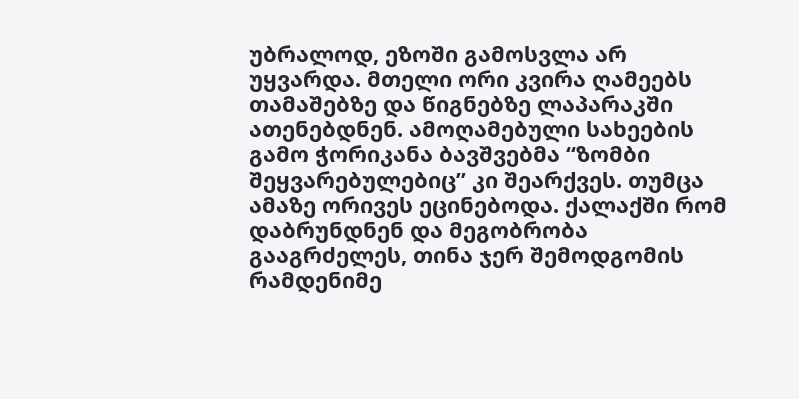უბრალოდ, ეზოში გამოსვლა არ უყვარდა. მთელი ორი კვირა ღამეებს თამაშებზე და წიგნებზე ლაპარაკში ათენებდნენ. ამოღამებული სახეების გამო ჭორიკანა ბავშვებმა “ზომბი შეყვარებულებიც” კი შეარქვეს. თუმცა ამაზე ორივეს ეცინებოდა. ქალაქში რომ დაბრუნდნენ და მეგობრობა გააგრძელეს, თინა ჯერ შემოდგომის რამდენიმე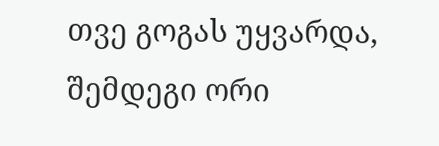თვე გოგას უყვარდა, შემდეგი ორი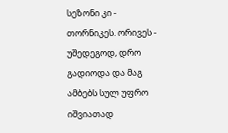სეზონი კი - თორნიკეს. ორივეს - უშედეგოდ, დრო გადიოდა და მაგ ამბებს სულ უფრო იშვიათად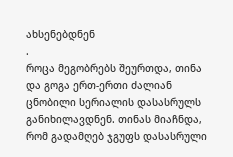ახსენებდნენ
.
როცა მეგობრებს შეურთდა, თინა და გოგა ერთ-ერთი ძალიან ცნობილი სერიალის დასასრულს განიხილავდნენ. თინას მიაჩნდა, რომ გადამღებ ჯგუფს დასასრული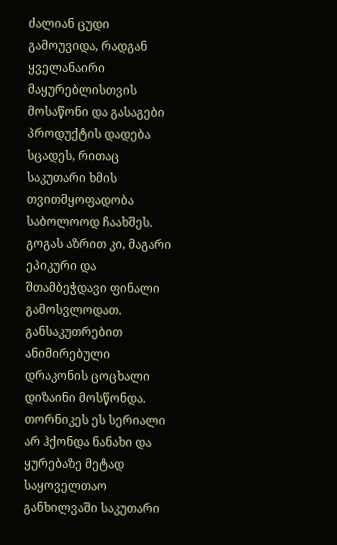ძალიან ცუდი გამოუვიდა, რადგან ყველანაირი მაყურებლისთვის მოსაწონი და გასაგები პროდუქტის დადება სცადეს, რითაც საკუთარი ხმის თვითმყოფადობა საბოლოოდ ჩაახშეს. გოგას აზრით კი, მაგარი ეპიკური და შთამბეჭდავი ფინალი გამოსვლოდათ. განსაკუთრებით ანიმირებული დრაკონის ცოცხალი დიზაინი მოსწონდა. თორნიკეს ეს სერიალი არ ჰქონდა ნანახი და ყურებაზე მეტად საყოველთაო განხილვაში საკუთარი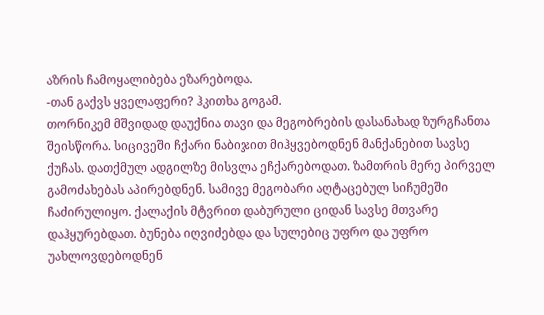აზრის ჩამოყალიბება ეზარებოდა.
-თან გაქვს ყველაფერი? ჰკითხა გოგამ.
თორნიკემ მშვიდად დაუქნია თავი და მეგობრების დასანახად ზურგჩანთა შეისწორა. სიცივეში ჩქარი ნაბიჯით მიჰყვებოდნენ მანქანებით სავსე ქუჩას. დათქმულ ადგილზე მისვლა ეჩქარებოდათ. ზამთრის მერე პირველ გამოძახებას აპირებდნენ. სამივე მეგობარი აღტაცებულ სიჩუმეში ჩაძირულიყო. ქალაქის მტვრით დაბურული ციდან სავსე მთვარე დაჰყურებდათ. ბუნება იღვიძებდა და სულებიც უფრო და უფრო უახლოვდებოდნენ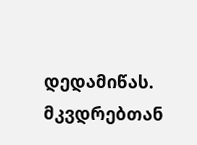დედამიწას. მკვდრებთან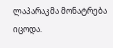ლაპარაკმა მონატრება იცოდა.